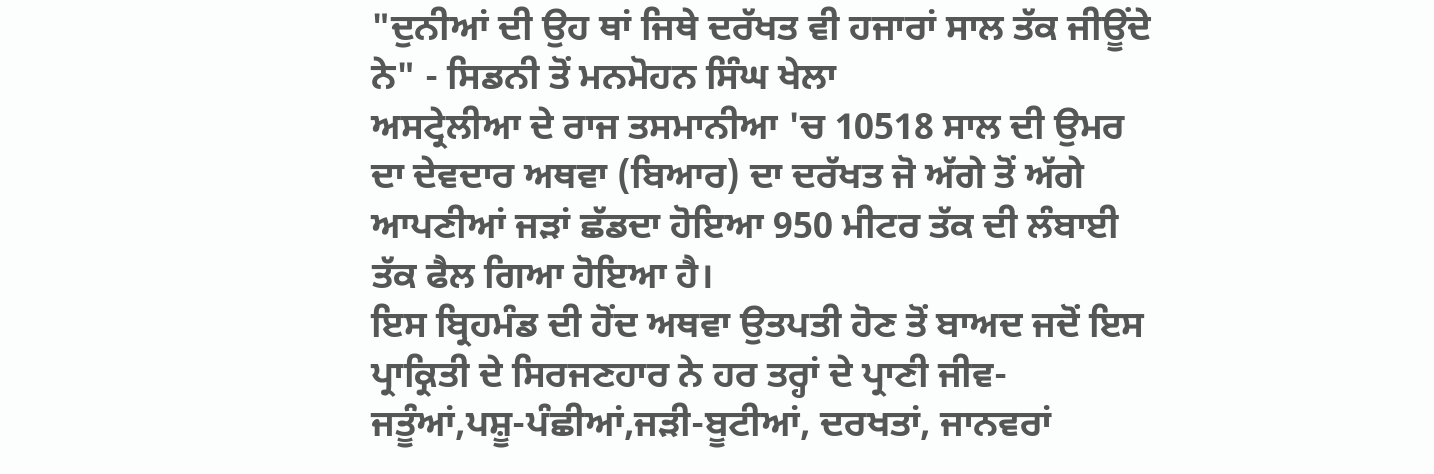"ਦੁਨੀਆਂ ਦੀ ਉਹ ਥਾਂ ਜਿਥੇ ਦਰੱਖਤ ਵੀ ਹਜਾਰਾਂ ਸਾਲ ਤੱਕ ਜੀਊਂਦੇ ਨੇ" - ਸਿਡਨੀ ਤੋਂ ਮਨਮੋਹਨ ਸਿੰਘ ਖੇਲਾ
ਅਸਟ੍ਰੇਲੀਆ ਦੇ ਰਾਜ ਤਸਮਾਨੀਆ 'ਚ 10518 ਸਾਲ ਦੀ ਉਮਰ ਦਾ ਦੇਵਦਾਰ ਅਥਵਾ (ਬਿਆਰ) ਦਾ ਦਰੱਖਤ ਜੋ ਅੱਗੇ ਤੋਂ ਅੱਗੇ ਆਪਣੀਆਂ ਜੜਾਂ ਛੱਡਦਾ ਹੋਇਆ 950 ਮੀਟਰ ਤੱਕ ਦੀ ਲੰਬਾਈ ਤੱਕ ਫੈਲ ਗਿਆ ਹੋਇਆ ਹੈ।
ਇਸ ਬ੍ਰਿਹਮੰਡ ਦੀ ਹੋਂਦ ਅਥਵਾ ਉਤਪਤੀ ਹੋਣ ਤੋਂ ਬਾਅਦ ਜਦੋਂ ਇਸ ਪ੍ਰਾਕ੍ਰਿਤੀ ਦੇ ਸਿਰਜਣਹਾਰ ਨੇ ਹਰ ਤਰ੍ਹਾਂ ਦੇ ਪ੍ਰਾਣੀ ਜੀਵ-ਜਤੂੰਆਂ,ਪਸ਼ੂ-ਪੰਛੀਆਂ,ਜੜੀ-ਬੂਟੀਆਂ, ਦਰਖਤਾਂ, ਜਾਨਵਰਾਂ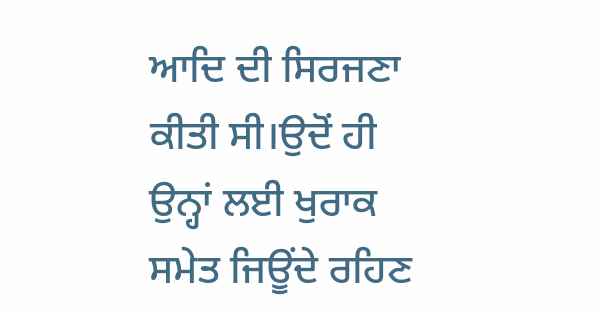ਆਦਿ ਦੀ ਸਿਰਜਣਾ ਕੀਤੀ ਸੀ।ਉਦੋਂ ਹੀ ਉਨ੍ਹਾਂ ਲਈ ਖੁਰਾਕ ਸਮੇਤ ਜਿਊਂਦੇ ਰਹਿਣ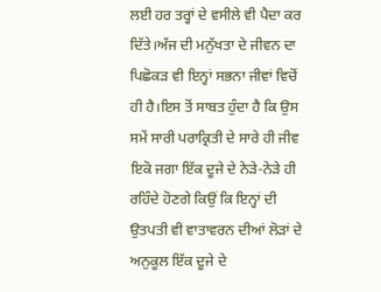ਲਈ ਹਰ ਤਰ੍ਹਾਂ ਦੇ ਵਸੀਲੇ ਵੀ ਪੈਦਾ ਕਰ ਦਿੱਤੇ।ਅੱਜ ਦੀ ਮਨੁੱਖਤਾ ਦੇ ਜੀਵਨ ਦਾ ਪਿਛੋਕੜ ਵੀ ਇਨ੍ਹਾਂ ਸਭਨਾ ਜੀਵਾਂ ਵਿਚੋਂ ਹੀ ਹੈ।ਇਸ ਤੋਂ ਸਾਬਤ ਹੁੰਦਾ ਹੈ ਕਿ ਉਸ ਸਮੇਂ ਸਾਰੀ ਪਰਾਕ੍ਰਿਤੀ ਦੇ ਸਾਰੇ ਹੀ ਜੀਵ ਇਕੋ ਜਗਾ ਇੱਕ ਦੂਜੇ ਦੇ ਨੇੜੇ-ਨੇੜੇ ਹੀ ਰਹਿੰਦੇ ਹੋਣਗੇ ਕਿਉਂ ਕਿ ਇਨ੍ਹਾਂ ਦੀ ਉਤਪਤੀ ਵੀ ਵਾਤਾਵਰਨ ਦੀਆਂ ਲੋੜਾਂ ਦੇ ਅਨੁਕੂਲ ਇੱਕ ਦੂਜੇ ਦੇ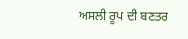ਅਸਲੀ ਰੂਪ ਦੀ ਬਣਤਰ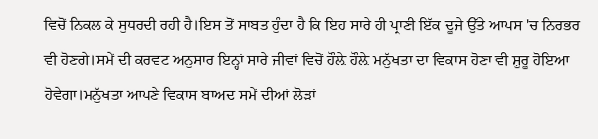ਵਿਚੋਂ ਨਿਕਲ ਕੇ ਸੁਧਰਦੀ ਰਹੀ ਹੈ।ਇਸ ਤੋਂ ਸਾਬਤ ਹੁੰਦਾ ਹੈ ਕਿ ਇਹ ਸਾਰੇ ਹੀ ਪ੍ਰਾਣੀ ਇੱਕ ਦੂਜੇ ਉੱਤੇ ਆਪਸ 'ਚ ਨਿਰਭਰ ਵੀ ਹੋਣਗੇ।ਸਮੇਂ ਦੀ ਕਰਵਟ ਅਨੁਸਾਰ ਇਨ੍ਹਾਂ ਸਾਰੇ ਜੀਵਾਂ ਵਿਚੋਂ ਹੌਲ਼ੇ ਹੌਲ਼ੇ ਮਨੁੱਖਤਾ ਦਾ ਵਿਕਾਸ ਹੋਣਾ ਵੀ ਸ਼ੁਰੂ ਹੋਇਆ ਹੋਵੇਗਾ।ਮਨੁੱਖਤਾ ਆਪਣੇ ਵਿਕਾਸ ਬਾਅਦ ਸਮੇਂ ਦੀਆਂ ਲੋੜਾਂ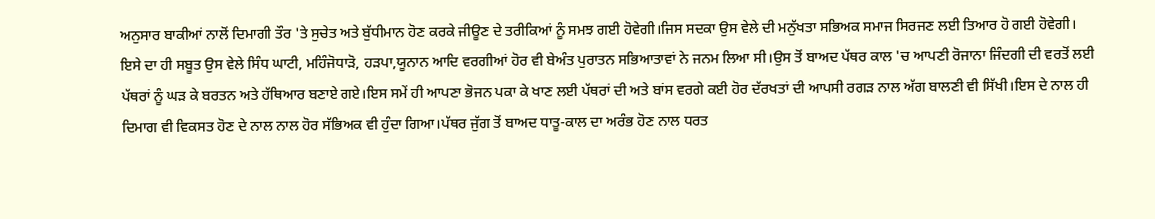ਅਨੁਸਾਰ ਬਾਕੀਆਂ ਨਾਲੋਂ ਦਿਮਾਗੀ ਤੌਰ 'ਤੇ ਸੁਚੇਤ ਅਤੇ ਬੁੱਧੀਮਾਨ ਹੋਣ ਕਰਕੇ ਜੀਊਣ ਦੇ ਤਰੀਕਿਆਂ ਨੂੰ ਸਮਝ ਗਈ ਹੋਵੇਗੀ।ਜਿਸ ਸਦਕਾ ਉਸ ਵੇਲੇ ਦੀ ਮਨੁੱਖਤਾ ਸਭਿਅਕ ਸਮਾਜ ਸਿਰਜਣ ਲਈ ਤਿਆਰ ਹੋ ਗਈ ਹੋਵੇਗੀ।
ਇਸੇ ਦਾ ਹੀ ਸਬੂਤ ਉਸ ਵੇਲੇ ਸਿੰਧ ਘਾਟੀ, ਮਹਿੰਜੋਧਾੜੋ, ਹੜਪਾ,ਯੂਨਾਨ ਆਦਿ ਵਰਗੀਆਂ ਹੋਰ ਵੀ ਬੇਅੰਤ ਪੁਰਾਤਨ ਸਭਿਆਤਾਵਾਂ ਨੇ ਜਨਮ ਲਿਆ ਸੀ।ਉਸ ਤੋਂ ਬਾਅਦ ਪੱਥਰ ਕਾਲ 'ਚ ਆਪਣੀ ਰੋਜਾਨਾ ਜਿੰਦਗੀ ਦੀ ਵਰਤੋਂ ਲਈ ਪੱਥਰਾਂ ਨੂੰ ਘੜ ਕੇ ਬਰਤਨ ਅਤੇ ਹੱਥਿਆਰ ਬਣਾਏ ਗਏ।ਇਸ ਸਮੇਂ ਹੀ ਆਪਣਾ ਭੋਜਨ ਪਕਾ ਕੇ ਖਾਣ ਲਈ ਪੱਥਰਾਂ ਦੀ ਅਤੇ ਬਾਂਸ ਵਰਗੇ ਕਈ ਹੋਰ ਦੱਰਖਤਾਂ ਦੀ ਆਪਸੀ ਰਗੜ ਨਾਲ ਅੱਗ ਬਾਲਣੀ ਵੀ ਸਿੱਖੀ।ਇਸ ਦੇ ਨਾਲ ਹੀ ਦਿਮਾਗ ਵੀ ਵਿਕਸਤ ਹੋਣ ਦੇ ਨਾਲ ਨਾਲ ਹੋਰ ਸੱਭਿਅਕ ਵੀ ਹੁੰਦਾ ਗਿਆ।ਪੱਥਰ ਜੁੱਗ ਤੋਂ ਬਾਅਦ ਧਾਤੂ-ਕਾਲ ਦਾ ਅਰੰਭ ਹੋਣ ਨਾਲ ਧਰਤ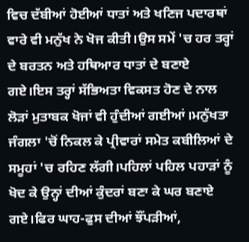ਵਿਚ ਦੱਬੀਆਂ ਹੋਈਆਂ ਧਾਤਾਂ ਅਤੇ ਖਣਿਜ ਪਦਾਰਥਾਂ ਵਾਰੇ ਵੀ ਮਨੁੱਖ ਨੇ ਖੋਜ ਕੀਤੀ।ਉਸ ਸਮੇਂ 'ਚ ਹਰ ਤਰ੍ਹਾਂ ਦੇ ਬਰਤਨ ਅਤੇ ਹਥਿਆਰ ਧਾਤਾਂ ਦੇ ਬਣਾਏ ਗਏ।ਇਸ ਤਰ੍ਹਾਂ ਸੱਭਿਅਤਾ ਵਿਕਸਤ ਹੋਣ ਦੇ ਨਾਲ ਲੋੜਾਂ ਮੁਤਾਬਕ ਖੋਜਾਂ ਵੀ ਹੁੰਦੀਆਂ ਗਈਆਂ।ਮਨੁੱਖਤਾ ਜੰਗਲਾ 'ਚੋਂ ਨਿਕਲ ਕੇ ਪ੍ਰੀਵਾਰਾਂ ਸਮੇਤ ਕਬੀਲਿਆਂ ਦੇ ਸਮੂਹਾਂ 'ਚ ਰਹਿਣ ਲੱਗੀ।ਪਹਿਲਾਂ ਪਹਿਲ ਪਹਾੜਾਂ ਨੂੰ ਖੋਦ ਕੇ ਉਨ੍ਹਾਂ ਦੀਆਂ ਕੁੰਦਰਾਂ ਬਣਾ ਕੇ ਘਰ ਬਣਾਏ ਗਏ।ਫਿਰ ਘਾਹ-ਫੁਸ ਦੀਆਂ ਝੌਂਪੜੀਆਂ,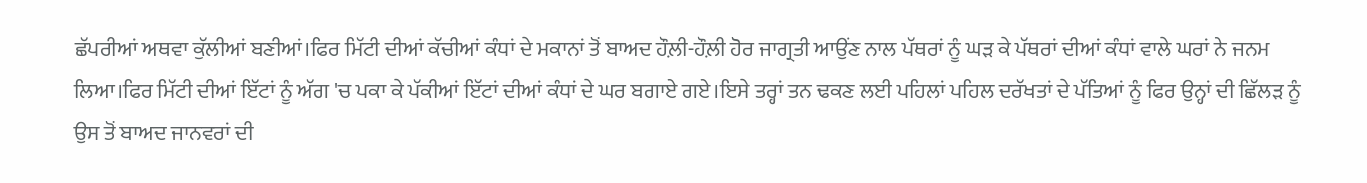ਛੱਪਰੀਆਂ ਅਥਵਾ ਕੁੱਲੀਆਂ ਬਣੀਆਂ।ਫਿਰ ਮਿੱਟੀ ਦੀਆਂ ਕੱਚੀਆਂ ਕੰਧਾਂ ਦੇ ਮਕਾਨਾਂ ਤੋਂ ਬਾਅਦ ਹੌਲ਼ੀ-ਹੌਲ਼ੀ ਹੋਰ ਜਾਗ੍ਰਤੀ ਆਉਂਣ ਨਾਲ ਪੱਥਰਾਂ ਨੂੰ ਘੜ ਕੇ ਪੱਥਰਾਂ ਦੀਆਂ ਕੰਧਾਂ ਵਾਲੇ ਘਰਾਂ ਨੇ ਜਨਮ ਲਿਆ।ਫਿਰ ਮਿੱਟੀ ਦੀਆਂ ਇੱਟਾਂ ਨੂੰ ਅੱਗ 'ਚ ਪਕਾ ਕੇ ਪੱਕੀਆਂ ਇੱਟਾਂ ਦੀਆਂ ਕੰਧਾਂ ਦੇ ਘਰ ਬਗਾਏ ਗਏ।ਇਸੇ ਤਰ੍ਹਾਂ ਤਨ ਢਕਣ ਲਈ ਪਹਿਲਾਂ ਪਹਿਲ ਦਰੱਖਤਾਂ ਦੇ ਪੱਤਿਆਂ ਨੂੰ ਫਿਰ ਉਨ੍ਹਾਂ ਦੀ ਛਿੱਲੜ ਨੂੰ ਉਸ ਤੋਂ ਬਾਅਦ ਜਾਨਵਰਾਂ ਦੀ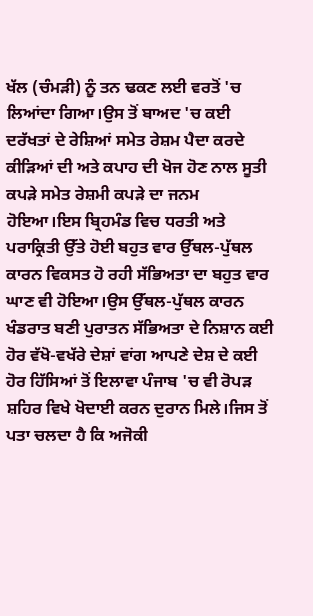ਖੱਲ (ਚੰਮੜੀ) ਨੂੰ ਤਨ ਢਕਣ ਲਈ ਵਰਤੋਂ 'ਚ ਲਿਆਂਦਾ ਗਿਆ।ਉਸ ਤੋਂ ਬਾਅਦ 'ਚ ਕਈ ਦਰੱਖਤਾਂ ਦੇ ਰੇਸ਼ਿਆਂ ਸਮੇਤ ਰੇਸ਼ਮ ਪੈਦਾ ਕਰਦੇ ਕੀੜਿਆਂ ਦੀ ਅਤੇ ਕਪਾਹ ਦੀ ਖੋਜ ਹੋਣ ਨਾਲ ਸੂਤੀ ਕਪੜੇ ਸਮੇਤ ਰੇਸ਼ਮੀ ਕਪੜੇ ਦਾ ਜਨਮ ਹੋਇਆ।ਇਸ ਬ੍ਰਿਹਮੰਡ ਵਿਚ ਧਰਤੀ ਅਤੇ ਪਰਾਕ੍ਰਿਤੀ ਉੱਤੇ ਹੋਈ ਬਹੁਤ ਵਾਰ ਉੱਥਲ-ਪੁੱਥਲ ਕਾਰਨ ਵਿਕਸਤ ਹੋ ਰਹੀ ਸੱਭਿਅਤਾ ਦਾ ਬਹੁਤ ਵਾਰ ਘਾਣ ਵੀ ਹੋਇਆ।ਉਸ ਉੱਥਲ-ਪੁੱਥਲ ਕਾਰਨ ਖੰਡਰਾਤ ਬਣੀ ਪੁਰਾਤਨ ਸੱਭਿਅਤਾ ਦੇ ਨਿਸ਼ਾਨ ਕਈ ਹੋਰ ਵੱਖੋ-ਵਖੱਰੇ ਦੇਸ਼ਾਂ ਵਾਂਗ ਆਪਣੇ ਦੇਸ਼ ਦੇ ਕਈ ਹੋਰ ਹਿੱਸਿਆਂ ਤੋਂ ਇਲਾਵਾ ਪੰਜਾਬ 'ਚ ਵੀ ਰੋਪੜ ਸ਼ਹਿਰ ਵਿਖੇ ਖੋਦਾਈ ਕਰਨ ਦੁਰਾਨ ਮਿਲੇ।ਜਿਸ ਤੋਂ ਪਤਾ ਚਲਦਾ ਹੈ ਕਿ ਅਜੋਕੀ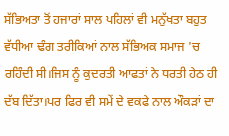ਸੱਭਿਅਤਾ ਤੋਂ ਹਜਾਰਾਂ ਸਾਲ ਪਹਿਲਾਂ ਵੀ ਮਨੁੱਖਤਾ ਬਹੁਤ ਵੱਧੀਆ ਢੰਗ ਤਰੀਕਿਆਂ ਨਾਲ ਸੱਭਿਅਕ ਸਮਾਜ 'ਚ ਰਹਿੰਦੀ ਸੀ।ਜਿਸ ਨੂੰ ਕੁਦਰਤੀ ਆਫਤਾਂ ਨੇ ਧਰਤੀ ਹੇਠ ਹੀ ਦੱਬ ਦਿੱਤਾ।ਪਰ ਫਿਰ ਵੀ ਸਮੇਂ ਦੇ ਵਕਫੇ ਨਾਲ ਔਕੜਾਂ ਦਾ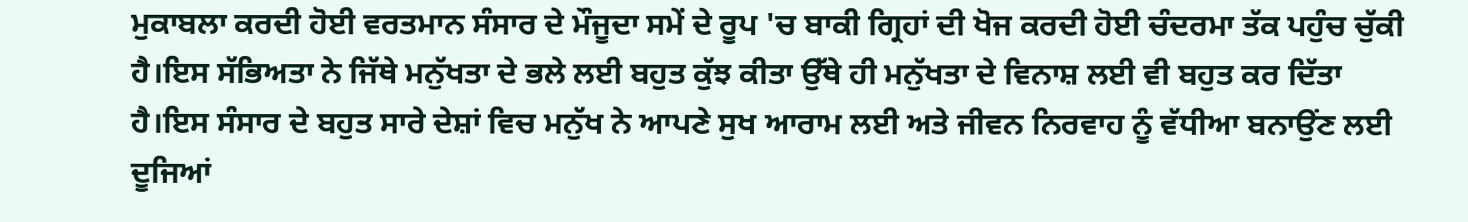ਮੁਕਾਬਲਾ ਕਰਦੀ ਹੋਈ ਵਰਤਮਾਨ ਸੰਸਾਰ ਦੇ ਮੌਜੂਦਾ ਸਮੇਂ ਦੇ ਰੂਪ 'ਚ ਬਾਕੀ ਗ੍ਰਿਹਾਂ ਦੀ ਖੋਜ ਕਰਦੀ ਹੋਈ ਚੰਦਰਮਾ ਤੱਕ ਪਹੁੰਚ ਚੁੱਕੀ ਹੈ।ਇਸ ਸੱਭਿਅਤਾ ਨੇ ਜਿੱਥੇ ਮਨੁੱਖਤਾ ਦੇ ਭਲੇ ਲਈ ਬਹੁਤ ਕੁੱਝ ਕੀਤਾ ਉੱਥੇ ਹੀ ਮਨੁੱਖਤਾ ਦੇ ਵਿਨਾਸ਼ ਲਈ ਵੀ ਬਹੁਤ ਕਰ ਦਿੱਤਾ ਹੈ।ਇਸ ਸੰਸਾਰ ਦੇ ਬਹੁਤ ਸਾਰੇ ਦੇਸ਼ਾਂ ਵਿਚ ਮਨੁੱਖ ਨੇ ਆਪਣੇ ਸੁਖ ਆਰਾਮ ਲਈ ਅਤੇ ਜੀਵਨ ਨਿਰਵਾਹ ਨੂੰ ਵੱਧੀਆ ਬਨਾਉਂਣ ਲਈ ਦੂਜਿਆਂ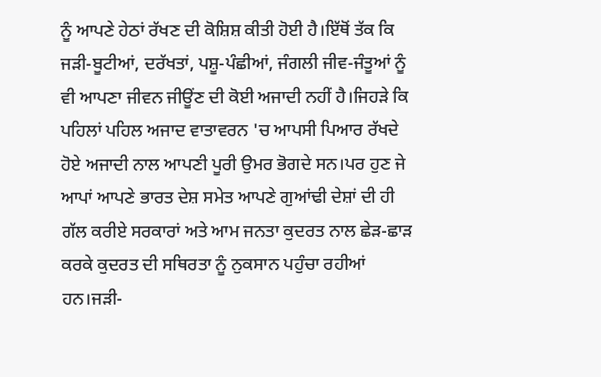ਨੂੰ ਆਪਣੇ ਹੇਠਾਂ ਰੱਖਣ ਦੀ ਕੋਸ਼ਿਸ਼ ਕੀਤੀ ਹੋਈ ਹੈ।ਇੱਥੋਂ ਤੱਕ ਕਿ ਜੜੀ-ਬੂਟੀਆਂ, ਦਰੱਖਤਾਂ, ਪਸ਼ੂ-ਪੰਛੀਆਂ, ਜੰਗਲੀ ਜੀਵ-ਜੰਤੂਆਂ ਨੂੰ ਵੀ ਆਪਣਾ ਜੀਵਨ ਜੀਊਂਣ ਦੀ ਕੋਈ ਅਜਾਦੀ ਨਹੀਂ ਹੈ।ਜਿਹੜੇ ਕਿ ਪਹਿਲਾਂ ਪਹਿਲ ਅਜਾਦ ਵਾਤਾਵਰਨ 'ਚ ਆਪਸੀ ਪਿਆਰ ਰੱਖਦੇ ਹੋਏ ਅਜਾਦੀ ਨਾਲ ਆਪਣੀ ਪੂਰੀ ਉਮਰ ਭੋਗਦੇ ਸਨ।ਪਰ ਹੁਣ ਜੇ ਆਪਾਂ ਆਪਣੇ ਭਾਰਤ ਦੇਸ਼ ਸਮੇਤ ਆਪਣੇ ਗੁਆਂਢੀ ਦੇਸ਼ਾਂ ਦੀ ਹੀ ਗੱਲ ਕਰੀਏ ਸਰਕਾਰਾਂ ਅਤੇ ਆਮ ਜਨਤਾ ਕੁਦਰਤ ਨਾਲ ਛੇੜ-ਛਾੜ ਕਰਕੇ ਕੁਦਰਤ ਦੀ ਸਥਿਰਤਾ ਨੂੰ ਨੁਕਸਾਨ ਪਹੁੰਚਾ ਰਹੀਆਂ ਹਨ।ਜੜੀ-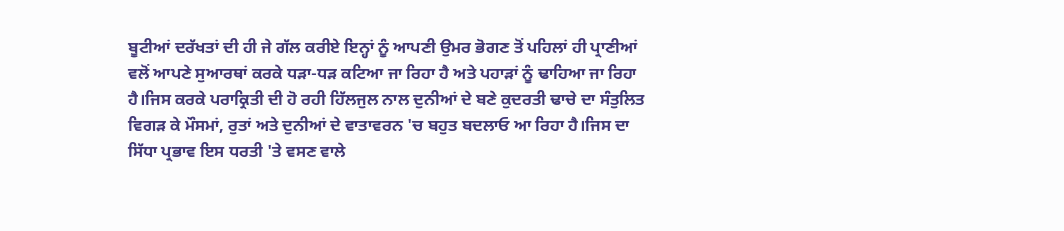ਬੂਟੀਆਂ ਦਰੱਖਤਾਂ ਦੀ ਹੀ ਜੇ ਗੱਲ ਕਰੀਏ ਇਨ੍ਹਾਂ ਨੂੰ ਆਪਣੀ ਉਮਰ ਭੋਗਣ ਤੋਂ ਪਹਿਲਾਂ ਹੀ ਪ੍ਰਾਣੀਆਂ ਵਲੋਂ ਆਪਣੇ ਸੁਆਰਥਾਂ ਕਰਕੇ ਧੜਾ-ਧੜ ਕਟਿਆ ਜਾ ਰਿਹਾ ਹੈ ਅਤੇ ਪਹਾੜਾਂ ਨੂੰ ਢਾਹਿਆ ਜਾ ਰਿਹਾ ਹੈ।ਜਿਸ ਕਰਕੇ ਪਰਾਕ੍ਰਿਤੀ ਦੀ ਹੋ ਰਹੀ ਹਿੱਲਜੁਲ ਨਾਲ ਦੁਨੀਆਂ ਦੇ ਬਣੇ ਕੁਦਰਤੀ ਢਾਚੇ ਦਾ ਸੰਤੁਲਿਤ ਵਿਗੜ ਕੇ ਮੌਸਮਾਂ, ਰੁਤਾਂ ਅਤੇ ਦੁਨੀਆਂ ਦੇ ਵਾਤਾਵਰਨ 'ਚ ਬਹੁਤ ਬਦਲਾਓ ਆ ਰਿਹਾ ਹੈ।ਜਿਸ ਦਾ ਸਿੱਧਾ ਪ੍ਰਭਾਵ ਇਸ ਧਰਤੀ 'ਤੇ ਵਸਣ ਵਾਲੇ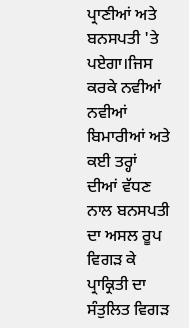ਪ੍ਰਾਣੀਆਂ ਅਤੇ ਬਨਸਪਤੀ 'ਤੇ ਪਏਗਾ।ਜਿਸ ਕਰਕੇ ਨਵੀਆਂ ਨਵੀਆਂ ਬਿਮਾਰੀਆਂ ਅਤੇ ਕਈ ਤਰ੍ਹਾਂ ਦੀਆਂ ਵੱਧਣ ਨਾਲ ਬਨਸਪਤੀ ਦਾ ਅਸਲ ਰੂਪ ਵਿਗੜ ਕੇ ਪ੍ਰਾਕ੍ਰਿਤੀ ਦਾ ਸੰਤੁਲਿਤ ਵਿਗੜ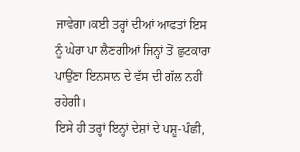ਜਾਵੇਗਾ।ਕਈ ਤਰ੍ਹਾਂ ਦੀਆਂ ਆਫਤਾਂ ਇਸ ਨੂੰ ਘੇਰਾ ਪਾ ਲੈਣਗੀਆਂ ਜਿਨ੍ਹਾਂ ਤੋਂ ਛੁਟਕਾਰਾ ਪਾਉਂਣਾ ਇਨਸਾਨ ਦੇ ਵੱਸ ਦੀ ਗੱਲ ਨਹੀਂ ਰਹੇਗੀ।
ਇਸੇ ਹੀ ਤਰ੍ਹਾਂ ਇਨ੍ਹਾਂ ਦੇਸ਼ਾਂ ਦੇ ਪਸ਼ੂ-ਪੰਛੀ,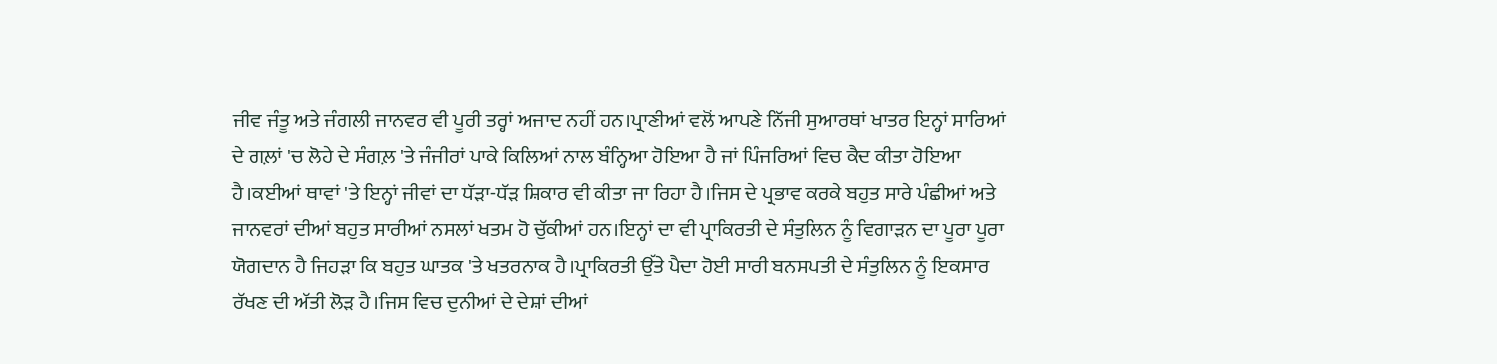ਜੀਵ ਜੰਤੂ ਅਤੇ ਜੰਗਲੀ ਜਾਨਵਰ ਵੀ ਪੂਰੀ ਤਰ੍ਹਾਂ ਅਜਾਦ ਨਹੀਂ ਹਨ।ਪ੍ਰਾਣੀਆਂ ਵਲੋਂ ਆਪਣੇ ਨਿੱਜੀ ਸੁਆਰਥਾਂ ਖਾਤਰ ਇਨ੍ਹਾਂ ਸਾਰਿਆਂ ਦੇ ਗਲ਼ਾਂ 'ਚ ਲੋਹੇ ਦੇ ਸੰਗਲ਼ 'ਤੇ ਜੰਜੀਰਾਂ ਪਾਕੇ ਕਿਲਿਆਂ ਨਾਲ ਬੰਨ੍ਹਿਆ ਹੋਇਆ ਹੈ ਜਾਂ ਪਿੰਜਰਿਆਂ ਵਿਚ ਕੈਦ ਕੀਤਾ ਹੋਇਆ ਹੈ।ਕਈਆਂ ਥਾਵਾਂ 'ਤੇ ਇਨ੍ਹਾਂ ਜੀਵਾਂ ਦਾ ਧੱੜਾ-ਧੱੜ ਸ਼ਿਕਾਰ ਵੀ ਕੀਤਾ ਜਾ ਰਿਹਾ ਹੈ।ਜਿਸ ਦੇ ਪ੍ਰਭਾਵ ਕਰਕੇ ਬਹੁਤ ਸਾਰੇ ਪੰਛੀਆਂ ਅਤੇ ਜਾਨਵਰਾਂ ਦੀਆਂ ਬਹੁਤ ਸਾਰੀਆਂ ਨਸਲਾਂ ਖਤਮ ਹੋ ਚੁੱਕੀਆਂ ਹਨ।ਇਨ੍ਹਾਂ ਦਾ ਵੀ ਪ੍ਰਾਕਿਰਤੀ ਦੇ ਸੰਤੁਲਿਨ ਨੂੰ ਵਿਗਾੜਨ ਦਾ ਪੂਰਾ ਪੂਰਾ ਯੋਗਦਾਨ ਹੈ ਜਿਹੜਾ ਕਿ ਬਹੁਤ ਘਾਤਕ 'ਤੇ ਖਤਰਨਾਕ ਹੈ।ਪ੍ਰਾਕਿਰਤੀ ਉੱਤੇ ਪੈਦਾ ਹੋਈ ਸਾਰੀ ਬਨਸਪਤੀ ਦੇ ਸੰਤੁਲਿਨ ਨੂੰ ਇਕਸਾਰ ਰੱਖਣ ਦੀ ਅੱਤੀ ਲੋੜ ਹੈ।ਜਿਸ ਵਿਚ ਦੁਨੀਆਂ ਦੇ ਦੇਸ਼ਾਂ ਦੀਆਂ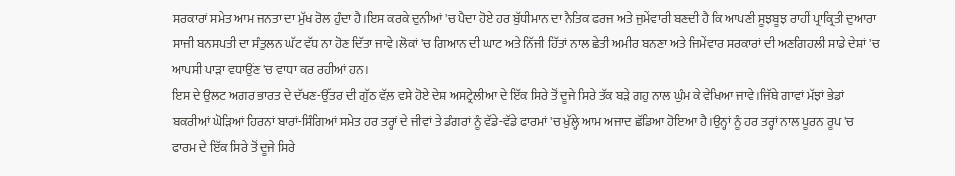ਸਰਕਾਰਾਂ ਸਮੇਤ ਆਮ ਜਨਤਾ ਦਾ ਮੁੱਖ ਰੋਲ ਹੁੰਦਾ ਹੈ।ਇਸ ਕਰਕੇ ਦੁਨੀਆਂ 'ਚ ਪੈਦਾ ਹੋਏ ਹਰ ਬੁੱਧੀਮਾਨ ਦਾ ਨੈਤਿਕ ਫਰਜ ਅਤੇ ਜੁਮੇਂਵਾਰੀ ਬਣਦੀ ਹੈ ਕਿ ਆਪਣੀ ਸੂਝਬੂਝ ਰਾਹੀਂ ਪ੍ਰਾਕ੍ਰਿਤੀ ਦੁਆਰਾ ਸਾਜੀ ਬਨਸਪਤੀ ਦਾ ਸੰਤੁਲਨ ਘੱਟ ਵੱਧ ਨਾ ਹੋਣ ਦਿੱਤਾ ਜਾਵੇ।ਲੋਕਾਂ 'ਚ ਗਿਆਨ ਦੀ ਘਾਟ ਅਤੇ ਨਿੱਜੀ ਹਿੱਤਾਂ ਨਾਲ ਛੇਤੀ ਅਮੀਰ ਬਨਣਾ ਅਤੇ ਜਿਮੇਂਵਾਰ ਸਰਕਾਰਾਂ ਦੀ ਅਣਗਿਹਲੀ ਸਾਡੇ ਦੇਸ਼ਾਂ 'ਚ ਆਪਸੀ ਪਾੜਾ ਵਧਾਉਂਣ 'ਚ ਵਾਧਾ ਕਰ ਰਹੀਆਂ ਹਨ।
ਇਸ ਦੇ ਉਲਟ ਅਗਰ ਭਾਰਤ ਦੇ ਦੱਖਣ-ਉੱਤਰ ਦੀ ਗੁੱਠ ਵੱਲ਼ ਵਸੇ ਹੋਏ ਦੇਸ਼ ਅਸਟ੍ਰੇਲੀਆ ਦੇ ਇੱਕ ਸਿਰੇ ਤੋਂ ਦੂਜੇ ਸਿਰੇ ਤੱਕ ਬੜੇ ਗਹੁ ਨਾਲ ਘੁੰਮ ਕੇ ਵੇਖਿਆ ਜਾਵੇ।ਜਿੱਥੇ ਗਾਵਾਂ ਮੱਝਾਂ ਭੇਡਾਂ ਬਕਰੀਆਂ ਘੋੜਿਆਂ ਹਿਰਨਾਂ ਬਾਰਾਂ-ਸਿੰਗਿਆਂ ਸਮੇਤ ਹਰ ਤਰ੍ਹਾਂ ਦੇ ਜੀਵਾਂ ਤੇ ਡੰਗਰਾਂ ਨੂੰ ਵੱਡੇ-ਵੱਡੇ ਫਾਰਮਾਂ 'ਚ ਖੁੱਲ੍ਹੇ ਆਮ ਅਜਾਦ ਛੱਡਿਆ ਹੋਇਆ ਹੈ।ਉਨ੍ਹਾਂ ਨੂੰ ਹਰ ਤਰ੍ਹਾਂ ਨਾਲ ਪੂਰਨ ਰੂਪ 'ਚ ਫਾਰਮ ਦੇ ਇੱਕ ਸਿਰੇ ਤੋਂ ਦੂਜੇ ਸਿਰੇ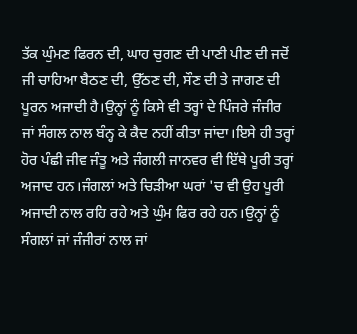ਤੱਕ ਘੁੰਮਣ ਫਿਰਨ ਦੀ, ਘਾਹ ਚੁਗਣ ਦੀ ਪਾਣੀ ਪੀਣ ਦੀ ਜਦੋਂ ਜੀ ਚਾਹਿਆ ਬੈਠਣ ਦੀ, ਉੱਠਣ ਦੀ, ਸੌਣ ਦੀ ਤੇ ਜਾਗਣ ਦੀ ਪੂਰਨ ਅਜਾਦੀ ਹੈ।ਉਨ੍ਹਾਂ ਨੂੰ ਕਿਸੇ ਵੀ ਤਰ੍ਹਾਂ ਦੇ ਪਿੰਜਰੇ ਜੰਜੀਰ ਜਾਂ ਸੰਗਲ ਨਾਲ ਬੰਨ੍ਹ ਕੇ ਕੈਦ ਨਹੀਂ ਕੀਤਾ ਜਾਂਦਾ।ਇਸੇ ਹੀ ਤਰ੍ਹਾਂ ਹੋਰ ਪੰਛੀ ਜੀਵ ਜੰਤੂ ਅਤੇ ਜੰਗਲੀ ਜਾਨਵਰ ਵੀ ਇੱਥੇ ਪੂਰੀ ਤਰ੍ਹਾਂ ਅਜਾਦ ਹਨ।ਜੰਗਲਾਂ ਅਤੇ ਚਿੜੀਆ ਘਰਾਂ 'ਚ ਵੀ ਉਹ ਪੂਰੀ ਅਜਾਦੀ ਨਾਲ ਰਹਿ ਰਹੇ ਅਤੇ ਘੁੰਮ ਫਿਰ ਰਹੇ ਹਨ।ਉਨ੍ਹਾਂ ਨੂੰ ਸੰਗਲਾਂ ਜਾਂ ਜੰਜੀਰਾਂ ਨਾਲ ਜਾਂ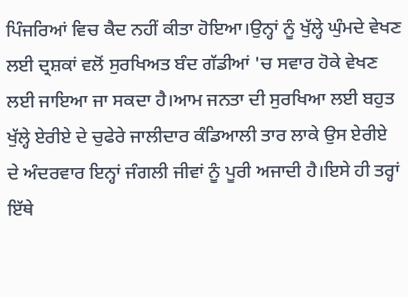ਪਿੰਜਰਿਆਂ ਵਿਚ ਕੈਦ ਨਹੀਂ ਕੀਤਾ ਹੋਇਆ।ਉਨ੍ਹਾਂ ਨੂੰ ਖੁੱਲ੍ਹੇ ਘੁੰਮਦੇ ਵੇਖਣ ਲਈ ਦ੍ਰਸ਼ਕਾਂ ਵਲੋਂ ਸੁਰਖਿਅਤ ਬੰਦ ਗੱਡੀਆਂ 'ਚ ਸਵਾਰ ਹੋਕੇ ਵੇਖਣ ਲਈ ਜਾਇਆ ਜਾ ਸਕਦਾ ਹੈ।ਆਮ ਜਨਤਾ ਦੀ ਸੁਰਖਿਆ ਲਈ ਬਹੁਤ ਖੁੱਲ੍ਹੇ ਏਰੀਏ ਦੇ ਚੁਫੇਰੇ ਜਾਲੀਦਾਰ ਕੰਡਿਆਲੀ ਤਾਰ ਲਾਕੇ ਉਸ ਏਰੀਏ ਦੇ ਅੰਦਰਵਾਰ ਇਨ੍ਹਾਂ ਜੰਗਲੀ ਜੀਵਾਂ ਨੂੰ ਪੂਰੀ ਅਜਾਦੀ ਹੈ।ਇਸੇ ਹੀ ਤਰ੍ਹਾਂ ਇੱਥੇ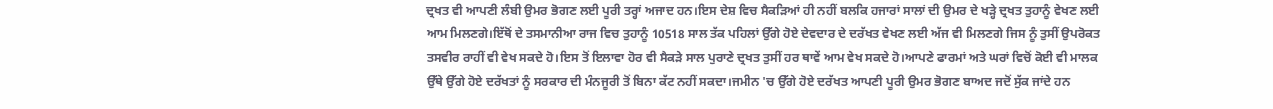ਦ੍ਰਖਤ ਵੀ ਆਪਣੀ ਲੰਬੀ ਉਮਰ ਭੋਗਣ ਲਈ ਪੂਰੀ ਤਰ੍ਹਾਂ ਅਜਾਦ ਹਨ।ਇਸ ਦੇਸ਼ ਵਿਚ ਸੈਕੜਿਆਂ ਹੀ ਨਹੀਂ ਬਲਕਿ ਹਜਾਰਾਂ ਸਾਲਾਂ ਦੀ ਉਮਰ ਦੇ ਖੜ੍ਹੇ ਦ੍ਰਖਤ ਤੁਹਾਨੂੰ ਵੇਖਣ ਲਈ ਆਮ ਮਿਲਣਗੇ।ਇੱਥੋਂ ਦੇ ਤਸਮਾਨੀਆ ਰਾਜ ਵਿਚ ਤੁਹਾਨੂੰ 10518 ਸਾਲ ਤੱਕ ਪਹਿਲਾਂ ਉੱਗੇ ਹੋਏ ਦੇਵਦਾਰ ਦੇ ਦਰੱਖਤ ਵੇਖਣ ਲਈ ਅੱਜ ਵੀ ਮਿਲਣਗੇ ਜਿਸ ਨੂੰ ਤੁਸੀਂ ਉਪਰੋਕਤ ਤਸਵੀਰ ਰਾਹੀਂ ਵੀ ਵੇਖ ਸਕਦੇ ਹੋ।ਇਸ ਤੋਂ ਇਲਾਵਾ ਹੋਰ ਵੀ ਸੈਕੜੇ ਸਾਲ ਪੁਰਾਣੇ ਦ੍ਰਖਤ ਤੁਸੀਂ ਹਰ ਥਾਵੇਂ ਆਮ ਵੇਖ ਸਕਦੇ ਹੋ।ਆਪਣੇ ਫਾਰਮਾਂ ਅਤੇ ਘਰਾਂ ਵਿਚੋਂ ਕੋਈ ਵੀ ਮਾਲਕ ਉੱਥੇ ਉੱਗੇ ਹੋਏ ਦਰੱਖਤਾਂ ਨੂੰ ਸਰਕਾਰ ਦੀ ਮੰਨਜੂਰੀ ਤੋਂ ਬਿਨਾ ਕੱਟ ਨਹੀਂ ਸਕਦਾ।ਜਮੀਨ 'ਚ ਉੱਗੇ ਹੋਏ ਦਰੱਖਤ ਆਪਣੀ ਪੂਰੀ ਉਮਰ ਭੋਗਣ ਬਾਅਦ ਜਦੋਂ ਸੁੱਕ ਜਾਂਦੇ ਹਨ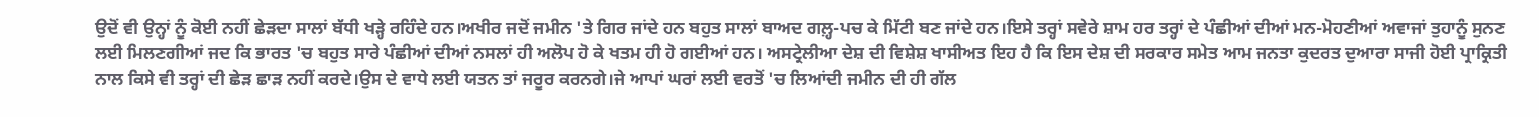ਉਦੋਂ ਵੀ ਉਨ੍ਹਾਂ ਨੂੰ ਕੋਈ ਨਹੀਂ ਛੇੜਦਾ ਸਾਲਾਂ ਬੱਧੀ ਖੜ੍ਹੇ ਰਹਿੰਦੇ ਹਨ।ਅਖੀਰ ਜਦੋਂ ਜਮੀਨ 'ਤੇ ਗਿਰ ਜਾਂਦੇ ਹਨ ਬਹੁਤ ਸਾਲਾਂ ਬਾਅਦ ਗਲ਼੍ਹ-ਪਚ ਕੇ ਮਿੱਟੀ ਬਣ ਜਾਂਦੇ ਹਨ।ਇਸੇ ਤਰ੍ਹਾਂ ਸਵੇਰੇ ਸ਼ਾਮ ਹਰ ਤਰ੍ਹਾਂ ਦੇ ਪੰਛੀਆਂ ਦੀਆਂ ਮਨ-ਮੋਹਣੀਆਂ ਅਵਾਜਾਂ ਤੁਹਾਨੂੰ ਸੁਨਣ ਲਈ ਮਿਲਣਗੀਆਂ ਜਦ ਕਿ ਭਾਰਤ 'ਚ ਬਹੁਤ ਸਾਰੇ ਪੰਛੀਆਂ ਦੀਆਂ ਨਸਲਾਂ ਹੀ ਅਲੋਪ ਹੋ ਕੇ ਖਤਮ ਹੀ ਹੋ ਗਈਆਂ ਹਨ। ਅਸਟ੍ਰੇਲੀਆ ਦੇਸ਼ ਦੀ ਵਿਸ਼ੇਸ਼ ਖਾਸੀਅਤ ਇਹ ਹੈ ਕਿ ਇਸ ਦੇਸ਼ ਦੀ ਸਰਕਾਰ ਸਮੇਤ ਆਮ ਜਨਤਾ ਕੁਦਰਤ ਦੁਆਰਾ ਸਾਜੀ ਹੋਈ ਪ੍ਰਾਕ੍ਰਿਤੀ ਨਾਲ ਕਿਸੇ ਵੀ ਤਰ੍ਹਾਂ ਦੀ ਛੇੜ ਛਾੜ ਨਹੀਂ ਕਰਦੇ।ਉਸ ਦੇ ਵਾਧੇ ਲਈ ਯਤਨ ਤਾਂ ਜਰੂਰ ਕਰਨਗੇ।ਜੇ ਆਪਾਂ ਘਰਾਂ ਲਈ ਵਰਤੋਂ 'ਚ ਲਿਆਂਦੀ ਜਮੀਨ ਦੀ ਹੀ ਗੱਲ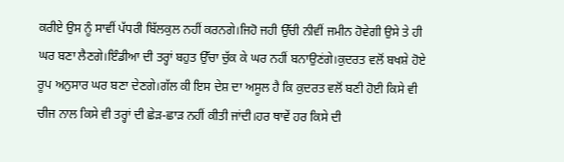ਕਰੀਏ ਉਸ ਨੂੰ ਸਾਵੀਂ ਪੱਧਰੀ ਬਿੱਲਕੁਲ ਨਹੀਂ ਕਰਨਗੇ।ਜਿਹੋ ਜਹੀ ਉੱਚੀ ਨੀਵੀਂ ਜਮੀਨ ਹੋਵੇਗੀ ਉਸੇ ਤੇ ਹੀ ਘਰ ਬਣਾ ਲੈਣਗੇ।ਇੰਡੀਆ ਦੀ ਤਰ੍ਹਾਂ ਬਹੁਤ ਉੱਚਾ ਚੁੱਕ ਕੇ ਘਰ ਨਹੀਂ ਬਨਾਉਣਂਗੇ।ਕੁਦਰਤ ਵਲੋਂ ਬਖਸ਼ੇ ਹੋਏ ਰੂਪ ਅਨੁਸਾਰ ਘਰ ਬਣਾ ਦੇਣਗੇ।ਗੱਲ ਕੀ ਇਸ ਦੇਸ਼ ਦਾ ਅਸੂਲ ਹੈ ਕਿ ਕੁਦਰਤ ਵਲੋਂ ਬਣੀ ਹੋਈ ਕਿਸੇ ਵੀ ਚੀਜ ਨਾਲ ਕਿਸੇ ਵੀ ਤਰ੍ਹਾਂ ਦੀ ਛੇੜ-ਛਾੜ ਨਹੀਂ ਕੀਤੀ ਜਾਂਦੀ।ਹਰ ਥਾਵੇਂ ਹਰ ਕਿਸੇ ਦੀ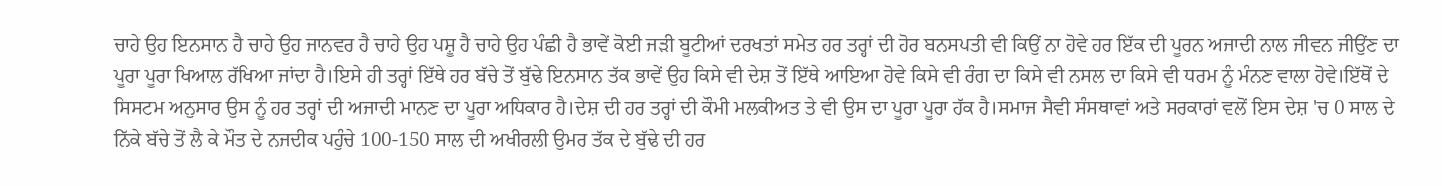ਚਾਹੇ ਉਹ ਇਨਸਾਨ ਹੈ ਚਾਹੇ ਉਹ ਜਾਨਵਰ ਹੈ ਚਾਹੇ ਉਹ ਪਸ਼ੂ ਹੈ ਚਾਹੇ ਉਹ ਪੰਛੀ ਹੈ ਭਾਵੇਂ ਕੋਈ ਜੜੀ ਬੂਟੀਆਂ ਦਰਖਤਾਂ ਸਮੇਤ ਹਰ ਤਰ੍ਹਾਂ ਦੀ ਹੋਰ ਬਨਸਪਤੀ ਵੀ ਕਿਉਂ ਨਾ ਹੋਵੇ ਹਰ ਇੱਕ ਦੀ ਪੂਰਨ ਅਜਾਦੀ ਨਾਲ ਜੀਵਨ ਜੀਉਂਣ ਦਾ ਪੂਰਾ ਪੂਰਾ ਖਿਆਲ ਰੱਖਿਆ ਜਾਂਦਾ ਹੈ।ਇਸੇ ਹੀ ਤਰ੍ਹਾਂ ਇੱਥੇ ਹਰ ਬੱਚੇ ਤੋਂ ਬੁੱਢੇ ਇਨਸਾਨ ਤੱਕ ਭਾਵੇਂ ਉਹ ਕਿਸੇ ਵੀ ਦੇਸ਼ ਤੋਂ ਇੱਥੇ ਆਇਆ ਹੋਵੇ ਕਿਸੇ ਵੀ ਰੰਗ ਦਾ ਕਿਸੇ ਵੀ ਨਸਲ ਦਾ ਕਿਸੇ ਵੀ ਧਰਮ ਨੂੰ ਮੰਨਣ ਵਾਲਾ ਹੋਵੇ।ਇੱਥੋਂ ਦੇ ਸਿਸਟਮ ਅਨੁਸਾਰ ਉਸ ਨੂੰ ਹਰ ਤਰ੍ਹਾਂ ਦੀ ਅਜਾਦੀ ਮਾਨਣ ਦਾ ਪੂਰਾ ਅਧਿਕਾਰ ਹੈ।ਦੇਸ਼ ਦੀ ਹਰ ਤਰ੍ਹਾਂ ਦੀ ਕੌਮੀ ਮਲਕੀਅਤ ਤੇ ਵੀ ਉਸ ਦਾ ਪੂਰਾ ਪੂਰਾ ਹੱਕ ਹੈ।ਸਮਾਜ ਸੈਵੀ ਸੰਸਥਾਵਾਂ ਅਤੇ ਸਰਕਾਰਾਂ ਵਲੋਂ ਇਸ ਦੇਸ਼ 'ਚ 0 ਸਾਲ ਦੇ ਨਿੱਕੇ ਬੱਚੇ ਤੋਂ ਲੈ ਕੇ ਮੌਤ ਦੇ ਨਜਦੀਕ ਪਹੁੰਚੇ 100-150 ਸਾਲ ਦੀ ਅਖੀਰਲੀ ਉਮਰ ਤੱਕ ਦੇ ਬੁੱਢੇ ਦੀ ਹਰ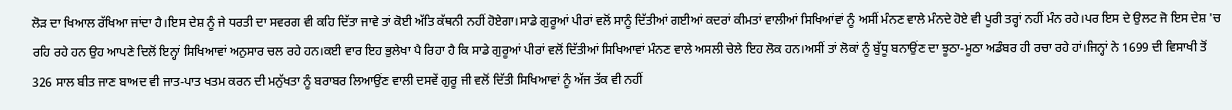ਲੋੜ ਦਾ ਖਿਆਲ ਰੱਖਿਆ ਜਾਂਦਾ ਹੈ।ਇਸ ਦੇਸ਼ ਨੂੰ ਜੇ ਧਰਤੀ ਦਾ ਸਵਰਗ ਵੀ ਕਹਿ ਦਿੱਤਾ ਜਾਵੇ ਤਾਂ ਕੋਈ ਅੱਤਿ ਕੱਥਨੀ ਨਹੀਂ ਹੋਏਗਾ।ਸਾਡੇ ਗੁਰੂਆਂ ਪੀਰਾਂ ਵਲੋਂ ਸਾਨੂੰ ਦਿੱਤੀਆਂ ਗਈਆਂ ਕਦਰਾਂ ਕੀਮਤਾਂ ਵਾਲੀਆਂ ਸਿਖਿਆਂਵਾਂ ਨੂੰ ਅਸੀਂ ਮੰਨਣ ਵਾਲੇ ਮੰਨਦੇ ਹੋਏ ਵੀ ਪੂਰੀ ਤਰ੍ਹਾਂ ਨਹੀਂ ਮੰਨ ਰਹੇ।ਪਰ ਇਸ ਦੇ ਉਲਟ ਜੋ ਇਸ ਦੇਸ਼ 'ਚ ਰਹਿ ਰਹੇ ਹਨ ਉਹ ਆਪਣੇ ਦਿਲੋਂ ਇਨ੍ਹਾਂ ਸਿਖਿਆਵਾਂ ਅਨੁਸਾਰ ਚਲ ਰਹੇ ਹਨ।ਕਈ ਵਾਰ ਇਹ ਭੁਲੇਖਾ ਪੈ ਰਿਹਾ ਹੈ ਕਿ ਸਾਡੇ ਗੁਰੂਆਂ ਪੀਰਾਂ ਵਲੋਂ ਦਿੱਤੀਆਂ ਸਿਖਿਆਵਾਂ ਮੰਨਣ ਵਾਲੇ ਅਸਲੀ ਚੇਲੇ ਇਹ ਲੋਕ ਹਨ।ਅਸੀਂ ਤਾਂ ਲੋਕਾਂ ਨੂੰ ਬੁੱਧੂ ਬਨਾਉਂਣ ਦਾ ਝੂਠਾ-ਮੂਠਾ ਅਡੰਬਰ ਹੀ ਰਚਾ ਰਹੇ ਹਾਂ।ਜਿਨ੍ਹਾਂ ਨੇ 1699 ਦੀ ਵਿਸਾਖੀ ਤੋਂ 326 ਸਾਲ ਬੀਤ ਜਾਣ ਬਾਅਦ ਵੀ ਜਾਤ-ਪਾਤ ਖਤਮ ਕਰਨ ਦੀ ਮਨੁੱਖਤਾ ਨੂੰ ਬਰਾਬਰ ਲਿਆਉਂਣ ਵਾਲੀ ਦਸਵੇਂ ਗੁਰੂ ਜੀ ਵਲੋਂ ਦਿੱਤੀ ਸਿਖਿਆਵਾਂ ਨੂੰ ਅੱਜ ਤੱਕ ਵੀ ਨਹੀਂ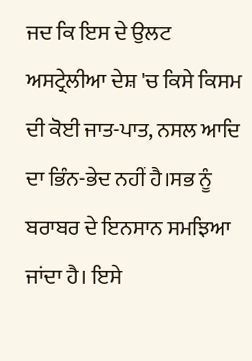ਜਦ ਕਿ ਇਸ ਦੇ ਉਲਟ ਅਸਟ੍ਰੇਲੀਆ ਦੇਸ਼ 'ਚ ਕਿਸੇ ਕਿਸਮ ਦੀ ਕੋਈ ਜਾਤ-ਪਾਤ, ਨਸਲ ਆਦਿ ਦਾ ਭਿੰਨ-ਭੇਦ ਨਹੀਂ ਹੈ।ਸਭ ਨੂੰ ਬਰਾਬਰ ਦੇ ਇਨਸਾਨ ਸਮਝਿਆ ਜਾਂਦਾ ਹੈ। ਇਸੇ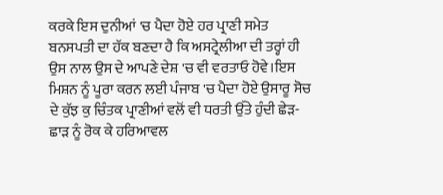ਕਰਕੇ ਇਸ ਦੁਨੀਆਂ 'ਚ ਪੈਦਾ ਹੋਏ ਹਰ ਪ੍ਰਾਣੀ ਸਮੇਤ ਬਨਸਪਤੀ ਦਾ ਹੱਕ ਬਣਦਾ ਹੈ ਕਿ ਅਸਟ੍ਰੇਲੀਆ ਦੀ ਤਰ੍ਹਾਂ ਹੀ ਉਸ ਨਾਲ ਉਸ ਦੇ ਆਪਣੇ ਦੇਸ਼ 'ਚ ਵੀ ਵਰਤਾਓ ਹੋਵੇ।ਇਸ ਮਿਸ਼ਨ ਨੂੰ ਪੂਰਾ ਕਰਨ ਲਈ ਪੰਜਾਬ 'ਚ ਪੈਦਾ ਹੋਏ ਉਸਾਰੂ ਸੋਚ ਦੇ ਕੁੱਝ ਕੁ ਚਿੰਤਕ ਪ੍ਰਾਣੀਆਂ ਵਲੋਂ ਵੀ ਧਰਤੀ ਉੱਤੇ ਹੁੰਦੀ ਛੇੜ-ਛਾੜ ਨੂੰ ਰੋਕ ਕੇ ਹਰਿਆਵਲ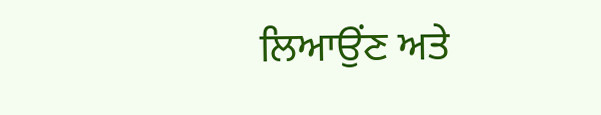ਲਿਆਉਂਣ ਅਤੇ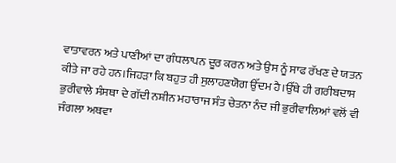ਵਾਤਾਵਰਨ ਅਤੇ ਪਾਣੀਆਂ ਦਾ ਗੰਧਲਾਪਨ ਦੂਰ ਕਰਨ ਅਤੇ ਉਸ ਨੂੰ ਸਾਫ ਰੱਖਣ ਦੇ ਯਤਨ ਕੀਤੇ ਜਾ ਰਹੇ ਹਨ।ਜਿਹੜਾ ਕਿ ਬਹੁਤ ਹੀ ਸੁਲਾਹਣਯੋਗ ਉੱਦਮ ਹੈ।ਉੱਥੇ ਹੀ ਗਰੀਬਦਾਸ ਭੁਰੀਵਾਲੇ ਸੰਸਥਾ ਦੇ ਗੱਦੀ ਨਸ਼ੀਨ ਮਹਾਰਾਜ ਸੰਤ ਚੇਤਨਾ ਨੰਦ ਜੀ ਭੁਰੀਵਾਲਿਆਂ ਵਲੋਂ ਵੀ ਜੰਗਲਾ ਅਥਵਾ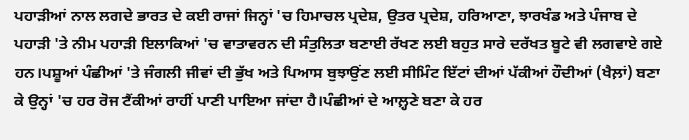ਪਹਾੜੀਆਂ ਨਾਲ ਲਗਦੇ ਭਾਰਤ ਦੇ ਕਈ ਰਾਜਾਂ ਜਿਨ੍ਹਾਂ 'ਚ ਹਿਮਾਚਲ ਪ੍ਰਦੇਸ਼, ਉਤਰ ਪ੍ਰਦੇਸ਼, ਹਰਿਆਣਾ, ਝਾਰਖੰਡ ਅਤੇ ਪੰਜਾਬ ਦੇ ਪਹਾੜੀ 'ਤੇ ਨੀਮ ਪਹਾੜੀ ਇਲਾਕਿਆਂ 'ਚ ਵਾਤਾਵਰਨ ਦੀ ਸੰਤੁਲਿਤਾ ਬਣਾਈ ਰੱਖਣ ਲਈ ਬਹੁਤ ਸਾਰੇ ਦਰੱਖਤ ਬੂਟੇ ਵੀ ਲਗਵਾਏ ਗਏ ਹਨ।ਪਸ਼ੂਆਂ ਪੰਛੀਆਂ 'ਤੇ ਜੰਗਲੀ ਜੀਵਾਂ ਦੀ ਭੁੱਖ ਅਤੇ ਪਿਆਸ ਬੁਝਾਉਂਣ ਲਈ ਸੀਮਿੰਟ ਇੱਟਾਂ ਦੀਆਂ ਪੱਕੀਆਂ ਹੌਦੀਆਂ (ਖੈਲ਼ਾਂ) ਬਣਾ ਕੇ ਉਨ੍ਹਾਂ 'ਚ ਹਰ ਰੋਜ ਟੈਂਕੀਆਂ ਰਾਹੀਂ ਪਾਣੀ ਪਾਇਆ ਜਾਂਦਾ ਹੈ।ਪੰਛੀਆਂ ਦੇ ਆਲ਼੍ਹਣੇ ਬਣਾ ਕੇ ਹਰ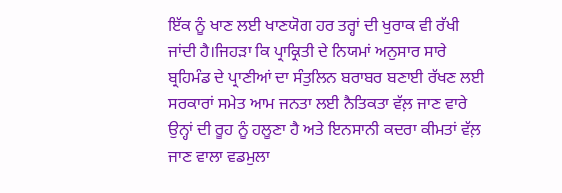ਇੱਕ ਨੂੰ ਖਾਣ ਲਈ ਖਾਣਯੋਗ ਹਰ ਤਰ੍ਹਾਂ ਦੀ ਖੁਰਾਕ ਵੀ ਰੱਖੀ ਜਾਂਦੀ ਹੈ।ਜਿਹੜਾ ਕਿ ਪ੍ਰਾਕ੍ਰਿਤੀ ਦੇ ਨਿਯਮਾਂ ਅਨੁਸਾਰ ਸਾਰੇ ਬ੍ਰਹਿਮੰਡ ਦੇ ਪ੍ਰਾਣੀਆਂ ਦਾ ਸੰਤੁਲਿਨ ਬਰਾਬਰ ਬਣਾਈ ਰੱਖਣ ਲਈ ਸਰਕਾਰਾਂ ਸਮੇਤ ਆਮ ਜਨਤਾ ਲਈ ਨੈਤਿਕਤਾ ਵੱਲ਼ ਜਾਣ ਵਾਰੇ ਉਨ੍ਹਾਂ ਦੀ ਰੂਹ ਨੂੰ ਹਲੂਣਾ ਹੈ ਅਤੇ ਇਨਸਾਨੀ ਕਦਰਾ ਕੀਮਤਾਂ ਵੱਲ਼ ਜਾਣ ਵਾਲਾ ਵਡਮੁਲਾ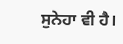ਸੁਨੇਹਾ ਵੀ ਹੈ।